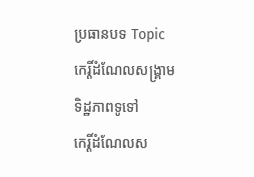ប្រធានបទ Topic
កេរ្តិ៍ដំណែលសង្គ្រាម
ទិដ្ឋភាពទូទៅ
កេរ្តិ៍ដំណែលស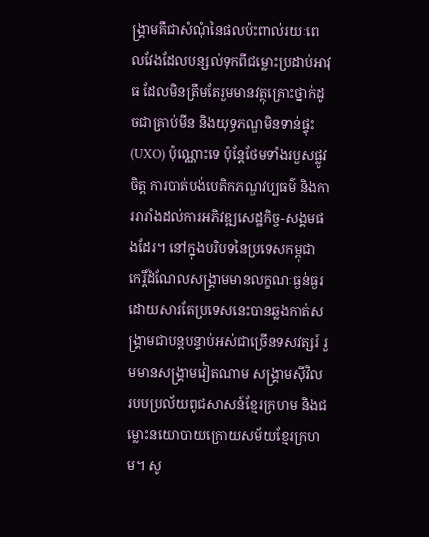ង្គ្រាមគឺជាសំណុំនៃផលប៉ះពាល់រយៈពេលវែងដែលបន្សល់ទុកពីជម្លោះប្រដាប់អាវុធ ដែលមិនត្រឹមតែរួមមានវត្ថុគ្រោះថ្នាក់ដូចជាគ្រាប់មីន និងយុទ្ធភណ្ឌមិនទាន់ផ្ទុះ (UXO) ប៉ុណ្ណោះទេ ប៉ុន្តែថែមទាំងរបួសផ្លូវចិត្ត ការបាត់បង់បេតិកភណ្ឌវប្បធម៌ និងការរារាំងដល់ការអភិវឌ្ឍសេដ្ឋកិច្ច-សង្គមផងដែរ។ នៅក្នុងបរិបទនៃប្រទេសកម្ពុជា កេរ្តិ៍ដំណែលសង្គ្រាមមានលក្ខណៈធ្ងន់ធ្ងរ ដោយសារតែប្រទេសនេះបានឆ្លងកាត់សង្គ្រាមជាបន្តបន្ទាប់អស់ជាច្រើនទសវត្សរ៍ រួមមានសង្គ្រាមវៀតណាម សង្គ្រាមស៊ីវិល របបប្រល័យពូជសាសន៍ខ្មែរក្រហម និងជម្លោះនយោបាយក្រោយសម័យខ្មែរក្រហម។ សូ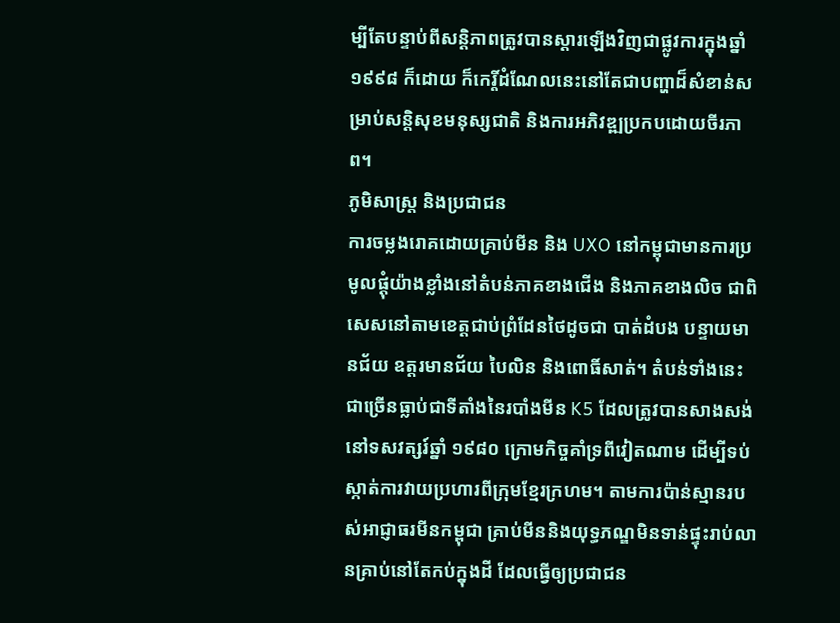ម្បីតែបន្ទាប់ពីសន្តិភាពត្រូវបានស្ដារឡើងវិញជាផ្លូវការក្នុងឆ្នាំ ១៩៩៨ ក៏ដោយ ក៏កេរ្តិ៍ដំណែលនេះនៅតែជាបញ្ហាដ៏សំខាន់សម្រាប់សន្តិសុខមនុស្សជាតិ និងការអភិវឌ្ឍប្រកបដោយចីរភាព។
ភូមិសាស្ត្រ និងប្រជាជន
ការចម្លងរោគដោយគ្រាប់មីន និង UXO នៅកម្ពុជាមានការប្រមូលផ្ដុំយ៉ាងខ្លាំងនៅតំបន់ភាគខាងជើង និងភាគខាងលិច ជាពិសេសនៅតាមខេត្តជាប់ព្រំដែនថៃដូចជា បាត់ដំបង បន្ទាយមានជ័យ ឧត្តរមានជ័យ បៃលិន និងពោធិ៍សាត់។ តំបន់ទាំងនេះជាច្រើនធ្លាប់ជាទីតាំងនៃរបាំងមីន K5 ដែលត្រូវបានសាងសង់នៅទសវត្សរ៍ឆ្នាំ ១៩៨០ ក្រោមកិច្ចគាំទ្រពីវៀតណាម ដើម្បីទប់ស្កាត់ការវាយប្រហារពីក្រុមខ្មែរក្រហម។ តាមការប៉ាន់ស្មានរបស់អាជ្ញាធរមីនកម្ពុជា គ្រាប់មីននិងយុទ្ធភណ្ឌមិនទាន់ផ្ទុះរាប់លានគ្រាប់នៅតែកប់ក្នុងដី ដែលធ្វើឲ្យប្រជាជន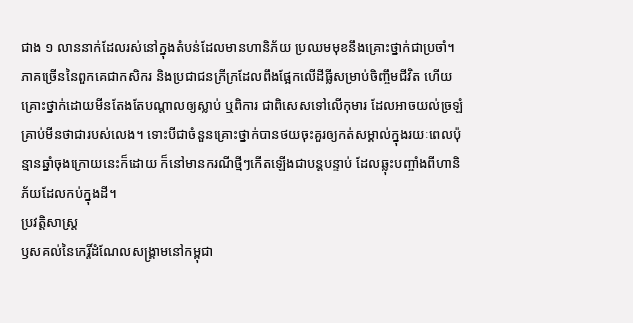ជាង ១ លាននាក់ដែលរស់នៅក្នុងតំបន់ដែលមានហានិភ័យ ប្រឈមមុខនឹងគ្រោះថ្នាក់ជាប្រចាំ។ ភាគច្រើននៃពួកគេជាកសិករ និងប្រជាជនក្រីក្រដែលពឹងផ្អែកលើដីធ្លីសម្រាប់ចិញ្ចឹមជីវិត ហើយគ្រោះថ្នាក់ដោយមីនតែងតែបណ្ដាលឲ្យស្លាប់ ឬពិការ ជាពិសេសទៅលើកុមារ ដែលអាចយល់ច្រឡំគ្រាប់មីនថាជារបស់លេង។ ទោះបីជាចំនួនគ្រោះថ្នាក់បានថយចុះគួរឲ្យកត់សម្គាល់ក្នុងរយៈពេលប៉ុន្មានឆ្នាំចុងក្រោយនេះក៏ដោយ ក៏នៅមានករណីថ្មីៗកើតឡើងជាបន្តបន្ទាប់ ដែលឆ្លុះបញ្ចាំងពីហានិភ័យដែលកប់ក្នុងដី។
ប្រវត្តិសាស្ត្រ
ឫសគល់នៃកេរ្តិ៍ដំណែលសង្គ្រាមនៅកម្ពុជា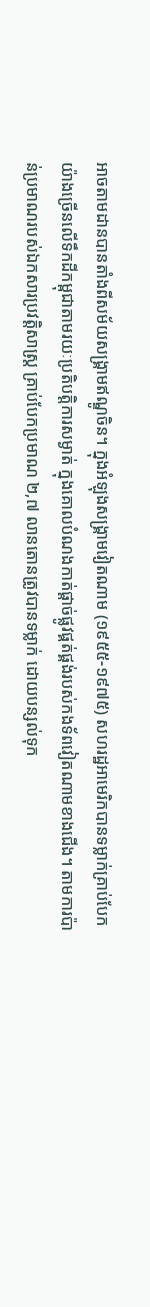អាចតាមដានបានតាំងពីសម័យសង្គ្រាមឥណ្ឌូចិន។ ក្នុងអំឡុងសង្គ្រាមវៀតណាម (១៩៥៥-១៩៧៥) សហរដ្ឋអាមេរិកបានទម្លាក់គ្រាប់បែកយ៉ាងច្រើនលើទឹកដីកម្ពុជាតាមរយៈប្រតិបត្តិការសម្ងាត់ ក្នុងគោលបំណងកាត់ផ្ដាច់ផ្លូវផ្គត់ផ្គង់របស់កងទ័ពវៀតណាមខាងជើង។ តាមការប៉ាន់ប្រមាណរបស់ឯកសារប្រវត្តិសាស្ត្រ គ្រាប់បែកប្រមាណ ២,៧ លានតោនត្រូវបានទម្លាក់ ដោយបន្សល់ទុក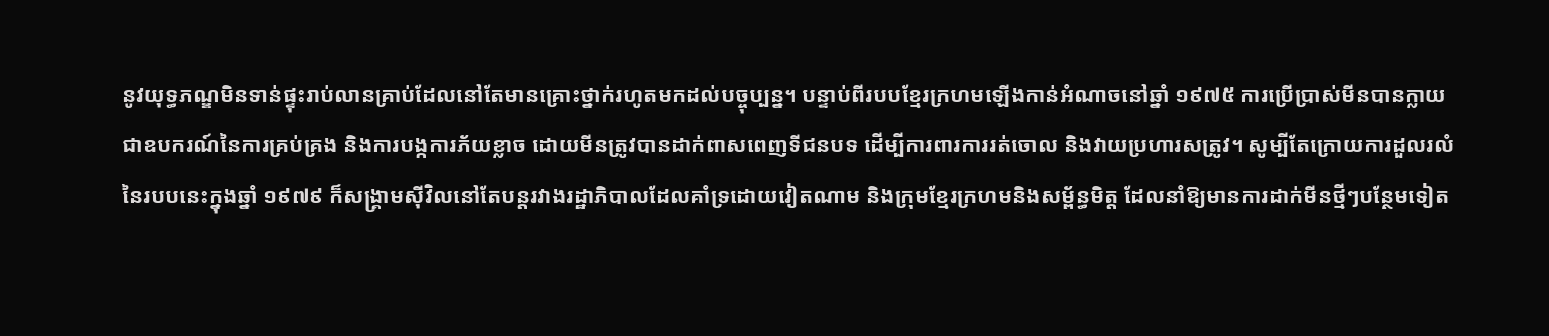នូវយុទ្ធភណ្ឌមិនទាន់ផ្ទុះរាប់លានគ្រាប់ដែលនៅតែមានគ្រោះថ្នាក់រហូតមកដល់បច្ចុប្បន្ន។ បន្ទាប់ពីរបបខ្មែរក្រហមឡើងកាន់អំណាចនៅឆ្នាំ ១៩៧៥ ការប្រើប្រាស់មីនបានក្លាយជាឧបករណ៍នៃការគ្រប់គ្រង និងការបង្កការភ័យខ្លាច ដោយមីនត្រូវបានដាក់ពាសពេញទីជនបទ ដើម្បីការពារការរត់ចោល និងវាយប្រហារសត្រូវ។ សូម្បីតែក្រោយការដួលរលំនៃរបបនេះក្នុងឆ្នាំ ១៩៧៩ ក៏សង្គ្រាមស៊ីវិលនៅតែបន្តរវាងរដ្ឋាភិបាលដែលគាំទ្រដោយវៀតណាម និងក្រុមខ្មែរក្រហមនិងសម្ព័ន្ធមិត្ត ដែលនាំឱ្យមានការដាក់មីនថ្មីៗបន្ថែមទៀត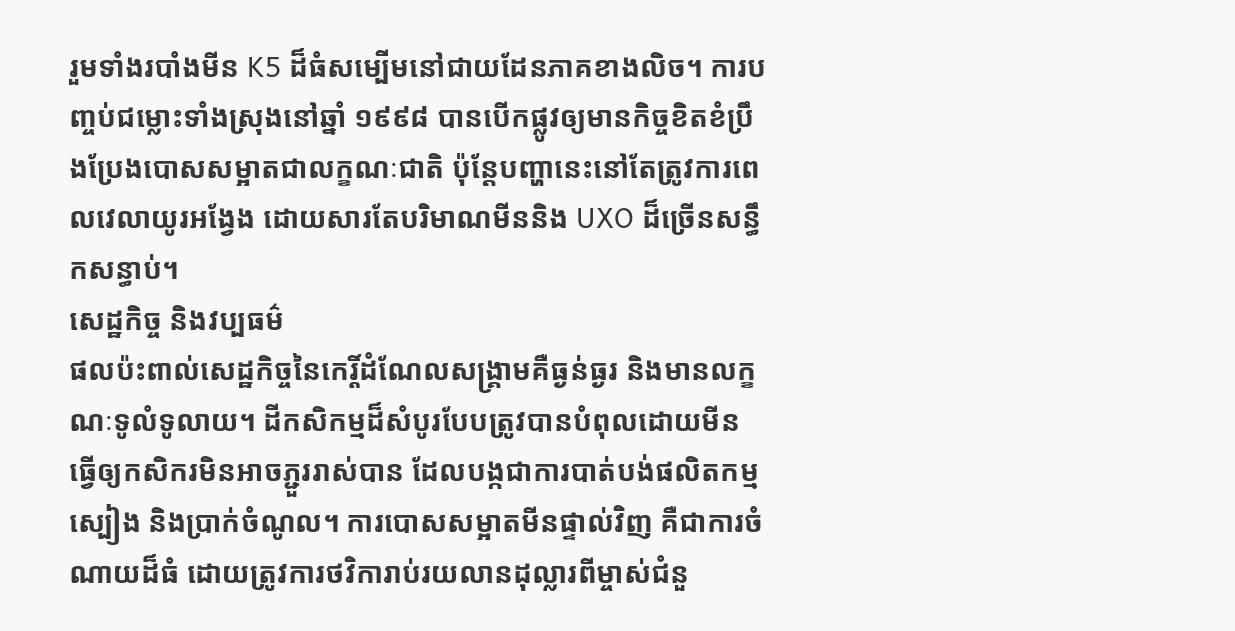រួមទាំងរបាំងមីន K5 ដ៏ធំសម្បើមនៅជាយដែនភាគខាងលិច។ ការបញ្ចប់ជម្លោះទាំងស្រុងនៅឆ្នាំ ១៩៩៨ បានបើកផ្លូវឲ្យមានកិច្ចខិតខំប្រឹងប្រែងបោសសម្អាតជាលក្ខណៈជាតិ ប៉ុន្តែបញ្ហានេះនៅតែត្រូវការពេលវេលាយូរអង្វែង ដោយសារតែបរិមាណមីននិង UXO ដ៏ច្រើនសន្ធឹកសន្ធាប់។
សេដ្ឋកិច្ច និងវប្បធម៌
ផលប៉ះពាល់សេដ្ឋកិច្ចនៃកេរ្តិ៍ដំណែលសង្គ្រាមគឺធ្ងន់ធ្ងរ និងមានលក្ខណៈទូលំទូលាយ។ ដីកសិកម្មដ៏សំបូរបែបត្រូវបានបំពុលដោយមីន ធ្វើឲ្យកសិករមិនអាចភ្ជួររាស់បាន ដែលបង្កជាការបាត់បង់ផលិតកម្មស្បៀង និងប្រាក់ចំណូល។ ការបោសសម្អាតមីនផ្ទាល់វិញ គឺជាការចំណាយដ៏ធំ ដោយត្រូវការថវិការាប់រយលានដុល្លារពីម្ចាស់ជំនួ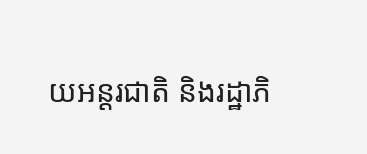យអន្តរជាតិ និងរដ្ឋាភិ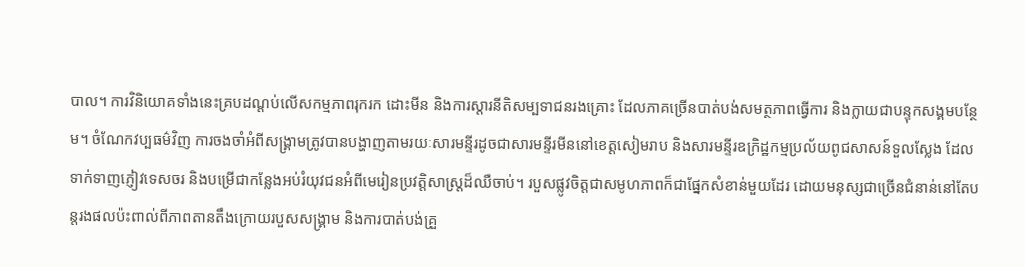បាល។ ការវិនិយោគទាំងនេះគ្របដណ្ដប់លើសកម្មភាពរុករក ដោះមីន និងការស្ដារនីតិសម្បទាជនរងគ្រោះ ដែលភាគច្រើនបាត់បង់សមត្ថភាពធ្វើការ និងក្លាយជាបន្ទុកសង្គមបន្ថែម។ ចំណែកវប្បធម៌វិញ ការចងចាំអំពីសង្គ្រាមត្រូវបានបង្ហាញតាមរយៈសារមន្ទីរដូចជាសារមន្ទីរមីននៅខេត្តសៀមរាប និងសារមន្ទីរឧក្រិដ្ឋកម្មប្រល័យពូជសាសន៍ទួលស្លែង ដែលទាក់ទាញភ្ញៀវទេសចរ និងបម្រើជាកន្លែងអប់រំយុវជនអំពីមេរៀនប្រវត្តិសាស្ត្រដ៏ឈឺចាប់។ របួសផ្លូវចិត្តជាសមូហភាពក៏ជាផ្នែកសំខាន់មួយដែរ ដោយមនុស្សជាច្រើនជំនាន់នៅតែបន្តរងផលប៉ះពាល់ពីភាពតានតឹងក្រោយរបួសសង្គ្រាម និងការបាត់បង់គ្រួ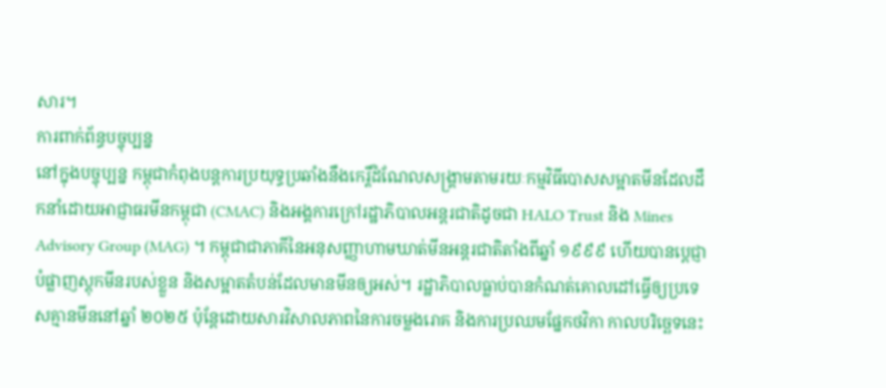សារ។
ការពាក់ព័ន្ធបច្ចុប្បន្ន
នៅក្នុងបច្ចុប្បន្ន កម្ពុជាកំពុងបន្តការប្រយុទ្ធប្រឆាំងនឹងកេរ្តិ៍ដំណែលសង្គ្រាមតាមរយៈកម្មវិធីបោសសម្អាតមីនដែលដឹកនាំដោយអាជ្ញាធរមីនកម្ពុជា (CMAC) និងអង្គការក្រៅរដ្ឋាភិបាលអន្តរជាតិដូចជា HALO Trust និង Mines Advisory Group (MAG) ។ កម្ពុជាជាភាគីនៃអនុសញ្ញាហាមឃាត់មីនអន្តរជាតិតាំងពីឆ្នាំ ១៩៩៩ ហើយបានប្ដេជ្ញាបំផ្លាញស្តុកមីនរបស់ខ្លួន និងសម្អាតតំបន់ដែលមានមីនឲ្យអស់។ រដ្ឋាភិបាលធ្លាប់បានកំណត់គោលដៅធ្វើឲ្យប្រទេសគ្មានមីននៅឆ្នាំ ២០២៥ ប៉ុន្តែដោយសារវិសាលភាពនៃការចម្លងរោគ និងការប្រឈមផ្នែកថវិកា កាលបរិច្ឆេទនេះ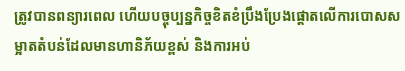ត្រូវបានពន្យារពេល ហើយបច្ចុប្បន្នកិច្ចខិតខំប្រឹងប្រែងផ្ដោតលើការបោសសម្អាតតំបន់ដែលមានហានិភ័យខ្ពស់ និងការអប់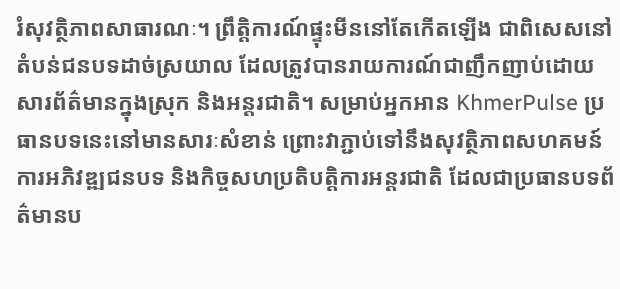រំសុវត្ថិភាពសាធារណៈ។ ព្រឹត្តិការណ៍ផ្ទុះមីននៅតែកើតឡើង ជាពិសេសនៅតំបន់ជនបទដាច់ស្រយាល ដែលត្រូវបានរាយការណ៍ជាញឹកញាប់ដោយសារព័ត៌មានក្នុងស្រុក និងអន្តរជាតិ។ សម្រាប់អ្នកអាន KhmerPulse ប្រធានបទនេះនៅមានសារៈសំខាន់ ព្រោះវាភ្ជាប់ទៅនឹងសុវត្ថិភាពសហគមន៍ ការអភិវឌ្ឍជនបទ និងកិច្ចសហប្រតិបត្តិការអន្តរជាតិ ដែលជាប្រធានបទព័ត៌មានប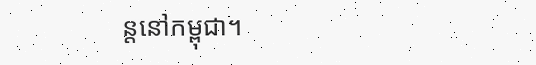ន្តនៅកម្ពុជា។